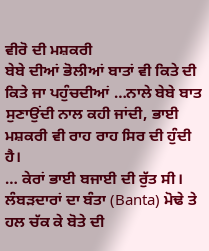ਵੀਰੋ ਦੀ ਮਸ਼ਕਰੀ
ਬੇਬੇ ਦੀਆਂ ਭੋਲੀਆਂ ਬਾਤਾਂ ਵੀ ਕਿਤੇ ਦੀ ਕਿਤੇ ਜਾ ਪਹੁੰਚਦੀਆਂ …ਨਾਲੇ ਬੇਬੇ ਬਾਤ ਸੁਣਾਉਂਦੀ ਨਾਲ ਕਹੀ ਜਾਂਦੀ, ਭਾਈ ਮਸ਼ਕਰੀ ਵੀ ਰਾਹ ਰਾਹ ਸਿਰ ਦੀ ਹੁੰਦੀ ਹੈ।
… ਕੇਰਾਂ ਭਾਈ ਬਜਾਈ ਦੀ ਰੁੱਤ ਸੀ। ਲੰਬੜਦਾਰਾਂ ਦਾ ਬੰਤਾ (Banta) ਮੋਢੇ ਤੇ ਹਲ ਚੱਕ ਕੇ ਬੋਤੇ ਦੀ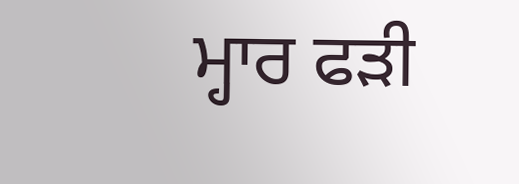ਮ੍ਹਾਰ ਫੜੀ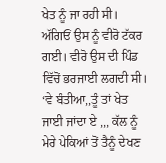ਖੇਤ ਨੂੰ ਜਾ ਰਹੀ ਸੀ। ਅੱਗਿਓਂ ਉਸ ਨੂੰ ਵੀਰੋ ਟੱਕਰ ਗਈ। ਵੀਰੋ ਉਸ ਦੀ ਪਿੰਡ ਵਿੱਚੋਂ ਭਰਜਾਈ ਲਗਦੀ ਸੀ।
‘ਵੇ ਬੰਤੀਆ,,ਤੂੰ ਤਾਂ ਖੇਤ ਜਾਈ ਜਾਂਦਾ ਏ ,,, ਕੱਲ ਨੂੰ ਮੇਰੇ ਪੇਕਿਆਂ ਤੋਂ ਤੈਨੂੰ ਦੇਖਣ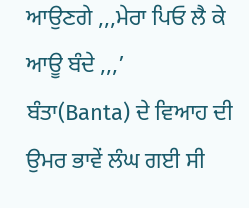ਆਉਣਗੇ ,,,ਮੇਰਾ ਪਿਓ ਲੈ ਕੇ ਆਊ ਬੰਦੇ ,,,’
ਬੰਤਾ(Banta) ਦੇ ਵਿਆਹ ਦੀ ਉਮਰ ਭਾਵੇਂ ਲੰਘ ਗਈ ਸੀ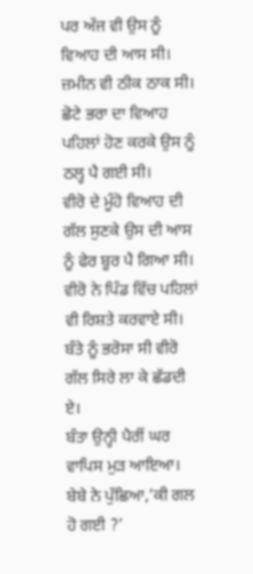ਪਰ ਅੱਜ ਵੀ ਉਸ ਨੂੰ ਵਿਆਹ ਦੀ ਆਸ ਸੀ। ਜ਼ਮੀਨ ਵੀ ਠੀਕ ਠਾਕ ਸੀ। ਛੋਟੇ ਭਰਾ ਦਾ ਵਿਆਹ ਪਹਿਲਾਂ ਹੋਣ ਕਰਕੇ ਉਸ ਨੂੰ ਠਲ੍ਹ ਪੈ ਗਈ ਸੀ।
ਵੀਰੋ ਦੇ ਮੂੰਹੋ ਵਿਆਹ ਦੀ ਗੱਲ ਸੁਣਕੇ ਉਸ ਦੀ ਆਸ ਨੂੰ ਫੇਰ ਬੂਰ ਪੈ ਗਿਆ ਸੀ। ਵੀਰੋ ਨੇ ਪਿੰਡ ਵਿੱਚ ਪਹਿਲਾਂ ਵੀ ਰਿਸ਼ਤੇ ਕਰਵਾਏ ਸੀ। ਬੰਤੇ ਨੂੰ ਭਰੋਸਾ ਸੀ ਵੀਰੋ ਗੱਲ ਸਿਰੇ ਲਾ ਕੇ ਛੱਡਦੀ ਏ।
ਬੰਤਾ ਉਨ੍ਹੀ ਪੈਰੀਂ ਘਰ ਵਾਪਿਸ ਮੁੜ ਆਇਆ। ਬੇਬੇ ਨੇ ਪੁੱਛਿਆ,’ਕੀ ਗਲ ਹੋ ਗਈ ?’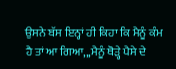ਉਸਨੇ ਬੱਸ ਇਨ੍ਹਾਂ ਹੀ ਕਿਹਾ ਕਿ ਮੈਨੂੰ ਕੰਮ ਹੈ ਤਾਂ ਆ ਗਿਆ,,,ਮੈਨੂੰ ਥੋੜ੍ਹੇ ਪੈਸੇ ਦੇ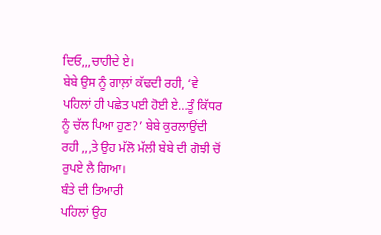ਦਿਓ,,,ਚਾਹੀਦੇ ਏ।
ਬੇਬੇ ਉਸ ਨੂੰ ਗਾਲ਼ਾਂ ਕੱਢਦੀ ਰਹੀ, ‘ਵੇ ਪਹਿਲਾਂ ਹੀ ਪਛੇਤ ਪਈ ਹੋਈ ਏ…ਤੂੰ ਕਿੱਧਰ ਨੂੰ ਚੱਲ ਪਿਆ ਹੁਣ?’ ਬੇਬੇ ਕੁਰਲਾਉਂਦੀ ਰਹੀ ,,,ਤੇ ਉਹ ਮੱਲੋ ਮੱਲੀ ਬੇਬੇ ਦੀ ਗੋਝੀ ਚੋਂ ਰੁਪਏ ਲੈ ਗਿਆ।
ਬੰਤੇ ਦੀ ਤਿਆਰੀ
ਪਹਿਲਾਂ ਉਹ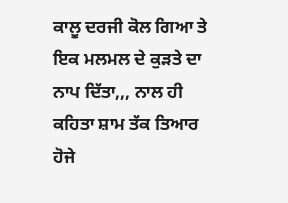ਕਾਲੂ ਦਰਜੀ ਕੋਲ ਗਿਆ ਤੇ ਇਕ ਮਲਮਲ ਦੇ ਕੁੜਤੇ ਦਾ ਨਾਪ ਦਿੱਤਾ,,, ਨਾਲ ਹੀ ਕਹਿਤਾ ਸ਼ਾਮ ਤੱਕ ਤਿਆਰ ਹੋਜੇ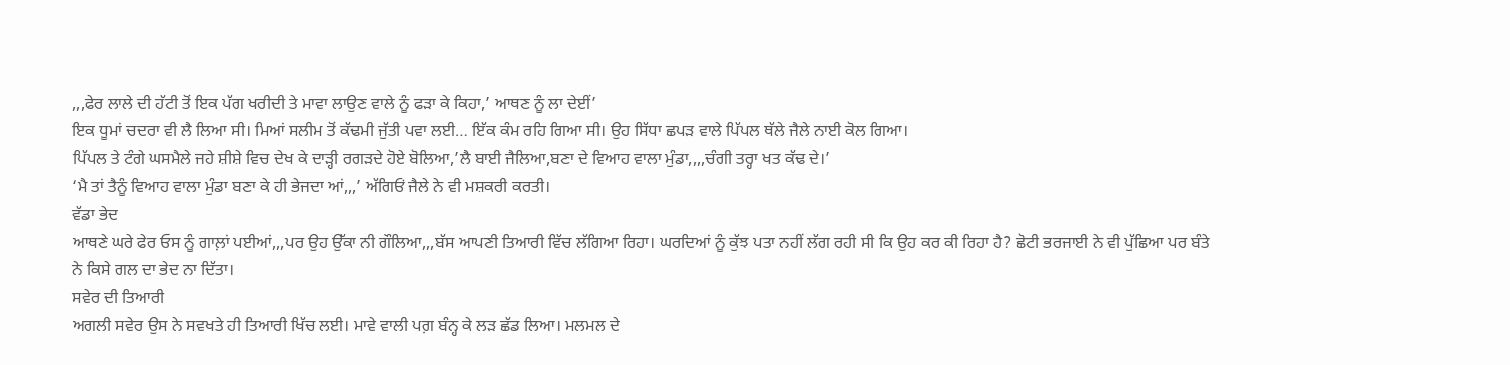,,,ਫੇਰ ਲਾਲੇ ਦੀ ਹੱਟੀ ਤੋਂ ਇਕ ਪੱਗ ਖਰੀਦੀ ਤੇ ਮਾਵਾ ਲਾਉਣ ਵਾਲੇ ਨੂੰ ਫੜਾ ਕੇ ਕਿਹਾ,’ ਆਥਣ ਨੂੰ ਲਾ ਦੇਈਂ’
ਇਕ ਧੂਮਾਂ ਚਦਰਾ ਵੀ ਲੈ ਲਿਆ ਸੀ। ਮਿਆਂ ਸਲੀਮ ਤੋਂ ਕੱਢਮੀ ਜੁੱਤੀ ਪਵਾ ਲਈ… ਇੱਕ ਕੰਮ ਰਹਿ ਗਿਆ ਸੀ। ਉਹ ਸਿੱਧਾ ਛਪੜ ਵਾਲੇ ਪਿੱਪਲ ਥੱਲੇ ਜੈਲੇ ਨਾਈ ਕੋਲ ਗਿਆ।
ਪਿੱਪਲ ਤੇ ਟੰਗੇ ਘਸਮੈਲੇ ਜਹੇ ਸ਼ੀਸ਼ੇ ਵਿਚ ਦੇਖ ਕੇ ਦਾੜ੍ਹੀ ਰਗੜਦੇ ਹੋਏ ਬੋਲਿਆ,’ਲੈ ਬਾਈ ਜੈਲਿਆ,ਬਣਾ ਦੇ ਵਿਆਹ ਵਾਲਾ ਮੁੰਡਾ,,,,ਚੰਗੀ ਤਰ੍ਹਾ ਖਤ ਕੱਢ ਦੇ।’
‘ਮੈ ਤਾਂ ਤੈਨੂੰ ਵਿਆਹ ਵਾਲਾ ਮੁੰਡਾ ਬਣਾ ਕੇ ਹੀ ਭੇਜਦਾ ਆਂ,,,’ ਅੱਗਿਓਂ ਜੈਲੇ ਨੇ ਵੀ ਮਸ਼ਕਰੀ ਕਰਤੀ।
ਵੱਡਾ ਭੇਦ
ਆਥਣੇ ਘਰੇ ਫੇਰ ਓਸ ਨੂੰ ਗਾਲ਼ਾਂ ਪਈਆਂ,,,ਪਰ ਉਹ ਉੱਕਾ ਨੀ ਗੌਲਿਆ,,,ਬੱਸ ਆਪਣੀ ਤਿਆਰੀ ਵਿੱਚ ਲੱਗਿਆ ਰਿਹਾ। ਘਰਦਿਆਂ ਨੂੰ ਕੁੱਝ ਪਤਾ ਨਹੀਂ ਲੱਗ ਰਹੀ ਸੀ ਕਿ ਉਹ ਕਰ ਕੀ ਰਿਹਾ ਹੈ? ਛੋਟੀ ਭਰਜਾਈ ਨੇ ਵੀ ਪੁੱਛਿਆ ਪਰ ਬੰਤੇ ਨੇ ਕਿਸੇ ਗਲ ਦਾ ਭੇਦ ਨਾ ਦਿੱਤਾ।
ਸਵੇਰ ਦੀ ਤਿਆਰੀ
ਅਗਲੀ ਸਵੇਰ ਉਸ ਨੇ ਸਵਖਤੇ ਹੀ ਤਿਆਰੀ ਖਿੱਚ ਲਈ। ਮਾਵੇ ਵਾਲੀ ਪਗ਼ ਬੰਨ੍ਹ ਕੇ ਲੜ ਛੱਡ ਲਿਆ। ਮਲਮਲ ਦੇ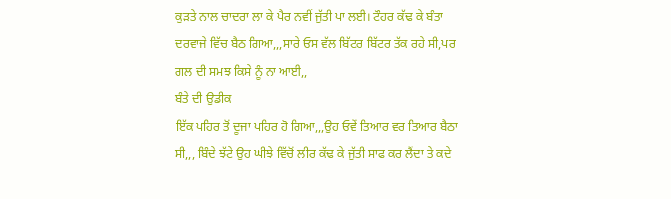ਕੁੜਤੇ ਨਾਲ ਚਾਦਰਾ ਲਾ ਕੇ ਪੈਰ ਨਵੀਂ ਜੁੱਤੀ ਪਾ ਲਈ। ਟੌਹਰ ਕੱਢ ਕੇ ਬੰਤਾ ਦਰਵਾਜੇ ਵਿੱਚ ਬੈਠ ਗਿਆ,,,ਸਾਰੇ ਓਸ ਵੱਲ ਬਿੱਟਰ ਬਿੱਟਰ ਤੱਕ ਰਹੇ ਸੀ,ਪਰ ਗਲ ਦੀ ਸਮਝ ਕਿਸੇ ਨੂੰ ਨਾ ਆਈ,,
ਬੰਤੇ ਦੀ ਉਡੀਕ
ਇੱਕ ਪਹਿਰ ਤੋਂ ਦੂਜਾ ਪਹਿਰ ਹੋ ਗਿਆ,,,ਉਹ ਓਵੇਂ ਤਿਆਰ ਵਰ ਤਿਆਰ ਬੈਠਾ ਸੀ,,, ਬਿੰਦੇ ਝੱਟੇ ਉਹ ਘੀਝੇ ਵਿੱਚੋਂ ਲੀਰ ਕੱਢ ਕੇ ਜੁੱਤੀ ਸਾਫ ਕਰ ਲੈਂਦਾ ਤੇ ਕਦੇ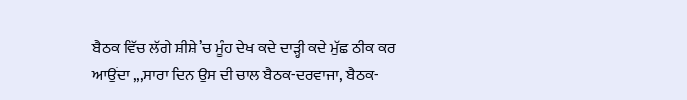ਬੈਠਕ ਵਿੱਚ ਲੱਗੇ ਸ਼ੀਸ਼ੇ’ਚ ਮੂੰਹ ਦੇਖ ਕਦੇ ਦਾੜ੍ਹੀ ਕਦੇ ਮੁੱਛ ਠੀਕ ਕਰ ਆਉਂਦਾ ,,,ਸਾਰਾ ਦਿਨ ਉਸ ਦੀ ਚਾਲ ਬੈਠਕ-ਦਰਵਾਜਾ, ਬੈਠਕ-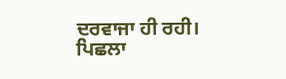ਦਰਵਾਜਾ ਹੀ ਰਹੀ।
ਪਿਛਲਾ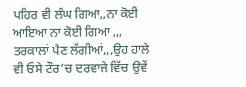ਪਹਿਰ ਵੀ ਲੰਘ ਗਿਆ,,ਨਾ ਕੋਈ ਆਇਆ ਨਾ ਕੋਈ ਗਿਆ ,,, ਤਰਕਾਲਾਂ ਪੈਣ ਲੱਗੀਆਂ,,,ਉਹ ਹਾਲੇ ਵੀ ਓਸੇ ਟੌਰ’ਚ ਦਰਵਾਜੇ ਵਿੱਚ ਉਵੇਂ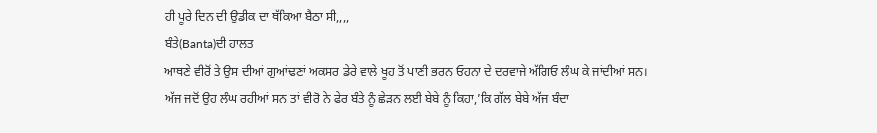ਹੀ ਪੂਰੇ ਦਿਨ ਦੀ ਉਡੀਕ ਦਾ ਥੱਕਿਆ ਬੈਠਾ ਸੀ,,,,
ਬੰਤੇ(Banta)ਦੀ ਹਾਲਤ
ਆਥਣੇ ਵੀਰੋਂ ਤੇ ਉਸ ਦੀਆਂ ਗੁਆਂਢਣਾਂ ਅਕਸਰ ਡੇਰੇ ਵਾਲੇ ਖੂਹ ਤੋਂ ਪਾਣੀ ਭਰਨ ਓਹਨਾ ਦੇ ਦਰਵਾਜੇ ਅੱਗਿਓ ਲੰਘ ਕੇ ਜਾਂਦੀਆਂ ਸਨ।
ਅੱਜ ਜਦੋਂ ਉਹ ਲੰਘ ਰਹੀਆਂ ਸਨ ਤਾਂ ਵੀਰੋ ਨੇ ਫੇਰ ਬੰਤੇ ਨੂੰ ਛੇੜਨ ਲਈ ਬੇਬੇ ਨੂੰ ਕਿਹਾ,’ਕਿ ਗੱਲ ਬੇਬੇ ਅੱਜ ਬੰਦਾ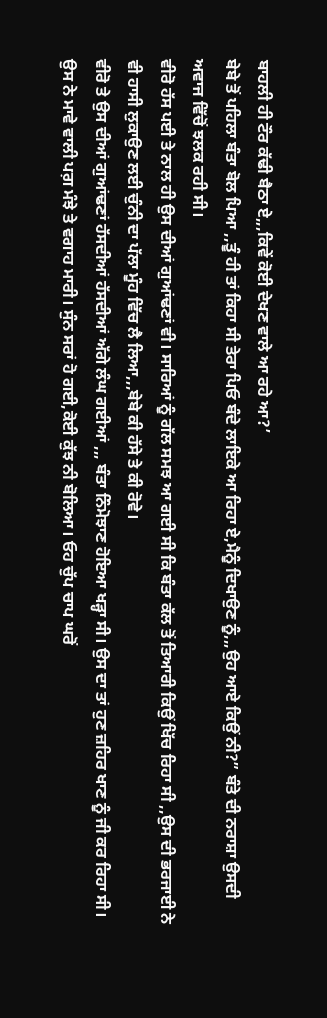ਬਾਹਲੀ ਹੀ ਟੌਰ ਕੱਢੀ ਬੈਠਾ ਏ,,,ਕਿਵੇਂ ਕੋਈ ਦੇਖਣ ਵਾਲੇ ਆ ਰਹੇ ਆ?’
ਬੇਬੇ ਤੋਂ ਪਹਿਲਾ ਬੰਤਾ ਬੋਲ ਪਿਆ ,,ਤੂੰ ਹੀ ਤਾਂ ਕਿਹਾ ਸੀ ਤੇਰਾ ਪਿਓ ਬੰਦੇ ਲਾਇਕੇ ਆ ਰਿਹਾ ਏ,ਮੈਨੂੰ ਦਿਖਾਉਣ ਨੂੰ,,,ਉਹ ਆਏ ਕਿਉਂ ਨੀ?” ਬੰਤੇ ਦੀ ਨਰਾਸ਼ਾ ਉਸਦੀ ਅਵਾਜ ਵਿੱਚੋਂ ਝਲਕ ਰਹੀ ਸੀ।
ਵੀਰੋ ਹੱਸ ਪਈ ਤੇ ਨਾਲ ਹੀ ਉਸ ਦੀਆਂ ਗੁਆਂਢਣਾਂ ਵੀ। ਸਾਰਿਆਂ ਨੂੰ ਗੱਲ ਸਮਝ ਆ ਗਈ ਸੀ ਕਿ ਬੰਤਾ ਕੱਲ ਤੋਂ ਤਿਆਰੀ ਕਿਉਂ ਖਿੱਚ ਰਿਹਾ ਸੀ ,,ਉਸ ਦੀ ਭਰਜਾਈ ਨੇ ਵੀ ਹਾਸੀ ਲੁਕਾਉਣ ਲਈ ਚੁੰਨੀ ਦਾ ਪੱਲਾ ਮੂੰਹ ਵਿੱਚ ਲੈ ਲਿਆ,,,ਬੇਬੇ ਕੀ ਹੱਸੇ ਤੇ ਕੀ ਰੋਵੇ।
ਵੀਰੋ ਤੇ ਉਸ ਦੀਆਂ ਗੁਆਂਢਣਾਂ ਹੱਸਦੀਆਂ ਹੱਸਦੀਆਂ ਅੱਗੇ ਲੰਘ ਗਈਆਂ ,,, ਬੰਤਾ ਨਿੰਮੋਝਾਣ ਹੋਇਆ ਖੜ੍ਹਾ ਸੀ। ਉਸ ਦਾ ਤਾਂ ਹੁਣ ਜ਼ਹਿਰ ਖਾਣ ਨੂੰ ਜੀ ਕਰ ਰਿਹਾ ਸੀ।
ਉਸ ਨੇ ਮਾਵੇ ਵਾਲੀ ਪਗ਼ ਮੰਝੇ ਤੇ ਵਗਾਹ ਮਾਰੀ। ਸੁੰਨ ਸਰਾਂ ਹੋ ਗਈ,ਕੋਈ ਕੁੱਝ ਨੀ ਬੋਲਿਆ। ਓਹ ਚੁੱਪ ਚਾਪ ਘਰੋਂ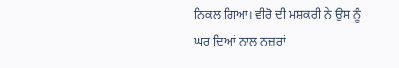ਨਿਕਲ ਗਿਆ। ਵੀਰੋ ਦੀ ਮਸ਼ਕਰੀ ਨੇ ਉਸ ਨੂੰ ਘਰ ਦਿਆਂ ਨਾਲ ਨਜ਼ਰਾਂ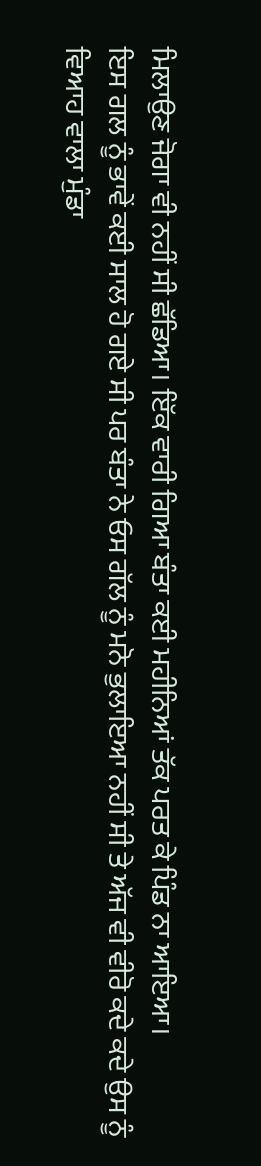ਮਿਲਾਉਣ ਜੋਗਾ ਵੀ ਨਹੀਂ ਸੀ ਛੱਡਿਆ। ਇੱਕ ਵਾਰੀ ਗਿਆ ਬੰਤਾ ਕਈ ਮਹੀਨਿਆਂ ਤੱਕ ਪਰਤ ਕੇ ਪਿੰਡ ਨਾ ਆਇਆ।
ਇਸ ਗਲ ਨੂੰ ਭਾਵੇਂ ਕਈ ਸਾਲ ਹੋ ਗਏ ਸੀ ਪਰ ਬੰਤਾ ਨੇ ਓਸ ਗੱਲ ਨੂੰ ਮਨੋ ਭੁਲਾਇਆ ਨਹੀਂ ਸੀ ਤੇ ਅੱਜ ਵੀ ਵੀਰੋ ਕਦੇ ਕਦੇ ਉਸ ਨੂੰ ਵਿਆਹ ਵਾਲਾ ਮੁੰਡਾ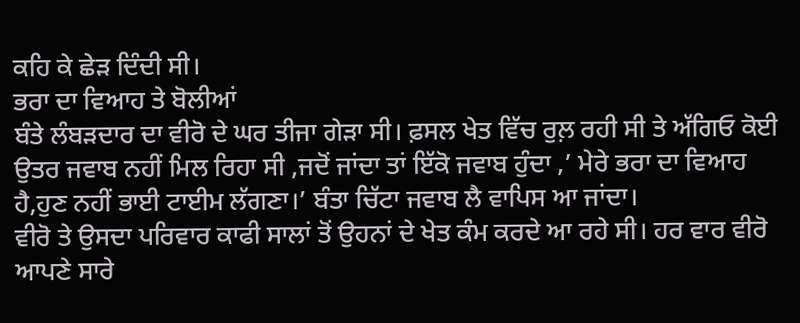ਕਹਿ ਕੇ ਛੇੜ ਦਿੰਦੀ ਸੀ।
ਭਰਾ ਦਾ ਵਿਆਹ ਤੇ ਬੋਲੀਆਂ
ਬੰਤੇ ਲੰਬੜਦਾਰ ਦਾ ਵੀਰੋ ਦੇ ਘਰ ਤੀਜਾ ਗੇੜਾ ਸੀ। ਫ਼ਸਲ ਖੇਤ ਵਿੱਚ ਰੁਲ਼ ਰਹੀ ਸੀ ਤੇ ਅੱਗਿਓ ਕੋਈ ਉਤਰ ਜਵਾਬ ਨਹੀਂ ਮਿਲ ਰਿਹਾ ਸੀ ,ਜਦੋਂ ਜਾਂਦਾ ਤਾਂ ਇੱਕੋ ਜਵਾਬ ਹੁੰਦਾ ,’ ਮੇਰੇ ਭਰਾ ਦਾ ਵਿਆਹ ਹੈ,ਹੁਣ ਨਹੀਂ ਭਾਈ ਟਾਈਮ ਲੱਗਣਾ।’ ਬੰਤਾ ਚਿੱਟਾ ਜਵਾਬ ਲੈ ਵਾਪਿਸ ਆ ਜਾਂਦਾ।
ਵੀਰੋ ਤੇ ਉਸਦਾ ਪਰਿਵਾਰ ਕਾਫੀ ਸਾਲਾਂ ਤੋਂ ਉਹਨਾਂ ਦੇ ਖੇਤ ਕੰਮ ਕਰਦੇ ਆ ਰਹੇ ਸੀ। ਹਰ ਵਾਰ ਵੀਰੋ ਆਪਣੇ ਸਾਰੇ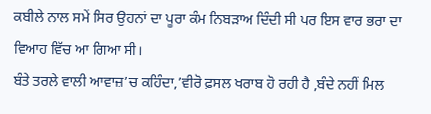ਕਬੀਲੇ ਨਾਲ ਸਮੇਂ ਸਿਰ ਉਹਨਾਂ ਦਾ ਪੂਰਾ ਕੰਮ ਨਿਬੜਾਅ ਦਿੰਦੀ ਸੀ ਪਰ ਇਸ ਵਾਰ ਭਰਾ ਦਾ ਵਿਆਹ ਵਿੱਚ ਆ ਗਿਆ ਸੀ।
ਬੰਤੇ ਤਰਲੇ ਵਾਲੀ ਆਵਾਜ਼’ਚ ਕਹਿੰਦਾ,’ਵੀਰੋ ਫ਼ਸਲ ਖਰਾਬ ਹੋ ਰਹੀ ਹੈ ,ਬੰਦੇ ਨਹੀਂ ਮਿਲ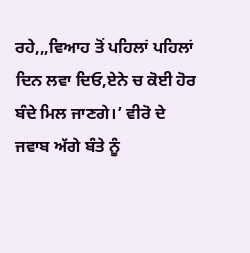ਰਹੇ,,,ਵਿਆਹ ਤੋਂ ਪਹਿਲਾਂ ਪਹਿਲਾਂ ਦਿਨ ਲਵਾ ਦਿਓ,ਏਨੇ ਚ ਕੋਈ ਹੋਰ ਬੰਦੇ ਮਿਲ ਜਾਣਗੇ।’ ਵੀਰੋ ਦੇ ਜਵਾਬ ਅੱਗੇ ਬੰਤੇ ਨੂੰ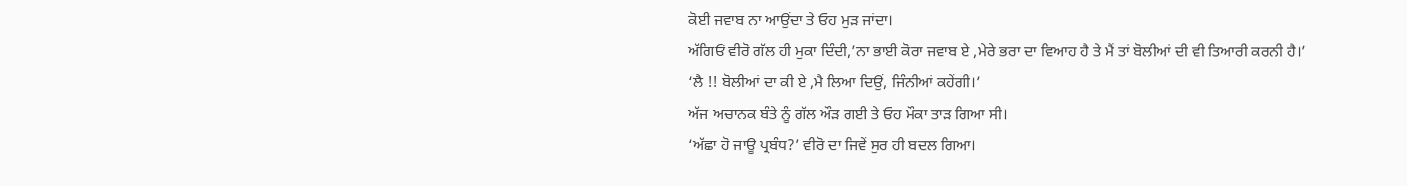ਕੋਈ ਜਵਾਬ ਨਾ ਆਉਂਦਾ ਤੇ ਓਹ ਮੁੜ ਜਾਂਦਾ।
ਅੱਗਿਓਂ ਵੀਰੋ ਗੱਲ ਹੀ ਮੁਕਾ ਦਿੰਦੀ,’ਨਾ ਭਾਈ ਕੋਰਾ ਜਵਾਬ ਏ ,ਮੇਰੇ ਭਰਾ ਦਾ ਵਿਆਹ ਹੈ ਤੇ ਮੈਂ ਤਾਂ ਬੋਲੀਆਂ ਦੀ ਵੀ ਤਿਆਰੀ ਕਰਨੀ ਹੈ।’
‘ਲੈ !! ਬੋਲੀਆਂ ਦਾ ਕੀ ਏ ,ਮੈ ਲਿਆ ਦਿਉਂ, ਜਿੰਨੀਆਂ ਕਹੇਂਗੀ।’
ਅੱਜ ਅਚਾਨਕ ਬੰਤੇ ਨੂੰ ਗੱਲ ਔੜ ਗਈ ਤੇ ਓਹ ਮੌਕਾ ਤਾੜ ਗਿਆ ਸੀ।
‘ਅੱਛਾ ਹੋ ਜਾਊ ਪ੍ਰਬੰਧ?’ ਵੀਰੋ ਦਾ ਜਿਵੇਂ ਸੁਰ ਹੀ ਬਦਲ ਗਿਆ।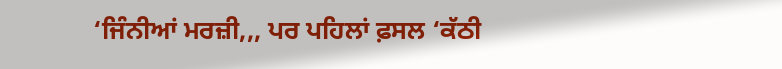‘ਜਿੰਨੀਆਂ ਮਰਜ਼ੀ,,, ਪਰ ਪਹਿਲਾਂ ਫ਼ਸਲ ‘ਕੱਠੀ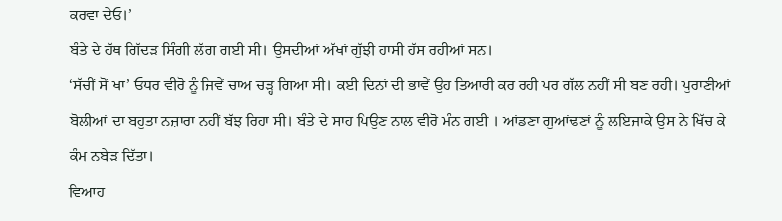ਕਰਵਾ ਦੇਓ।’
ਬੰਤੇ ਦੇ ਹੱਥ ਗਿੱਦੜ ਸਿੰਗੀ ਲੱਗ ਗਈ ਸੀ। ਉਸਦੀਆਂ ਅੱਖਾਂ ਗੁੱਝੀ ਹਾਸੀ ਹੱਸ ਰਹੀਆਂ ਸਨ।
‘ਸੱਚੀਂ ਸੋਂ ਖਾ’ ਓਧਰ ਵੀਰੋ ਨੂੰ ਜਿਵੇਂ ਚਾਅ ਚੜ੍ਹ ਗਿਆ ਸੀ। ਕਈ ਦਿਨਾਂ ਦੀ ਭਾਵੇਂ ਉਹ ਤਿਆਰੀ ਕਰ ਰਹੀ ਪਰ ਗੱਲ ਨਹੀਂ ਸੀ ਬਣ ਰਹੀ। ਪੁਰਾਣੀਆਂ ਬੋਲੀਆਂ ਦਾ ਬਹੁਤਾ ਨਜ਼ਾਰਾ ਨਹੀਂ ਬੱਝ ਰਿਹਾ ਸੀ। ਬੰਤੇ ਦੇ ਸਾਹ ਪਿਉਣ ਨਾਲ ਵੀਰੋ ਮੰਨ ਗਈ । ਆਂਡਣਾ ਗੁਆਂਢਣਾਂ ਨੂੰ ਲਇਜਾਕੇ ਉਸ ਨੇ ਖਿੱਚ ਕੇ ਕੰਮ ਨਬੇੜ ਦਿੱਤਾ।
ਵਿਆਹ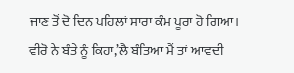ਜਾਣ ਤੋਂ ਦੋ ਦਿਨ ਪਹਿਲਾਂ ਸਾਰਾ ਕੰਮ ਪੂਰਾ ਹੋ ਗਿਆ। ਵੀਰੋ ਨੇ ਬੰਤੇ ਨੂੰ ਕਿਹਾ,’ਲੈ ਬੰਤਿਆ ਮੈਂ ਤਾਂ ਆਵਦੀ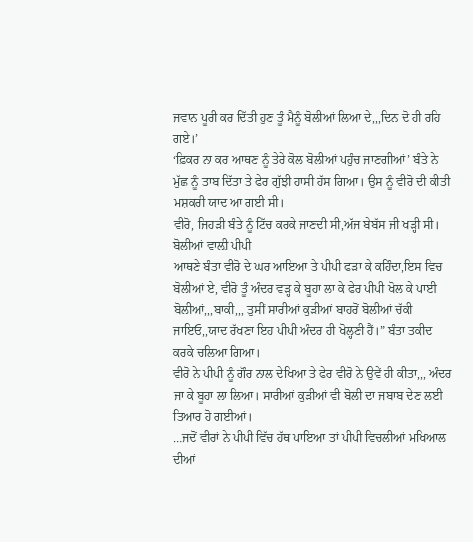ਜਵਾਨ ਪੂਰੀ ਕਰ ਦਿੱਤੀ ਹੁਣ ਤੂੰ ਮੈਨੂੰ ਬੋਲੀਆਂ ਲਿਆ ਦੇ,,,ਦਿਨ ਦੋ ਹੀ ਰਹਿ ਗਏ।’
‘ਫ਼ਿਕਰ ਨਾ ਕਰ ਆਥਣ ਨੂੰ ਤੇਰੇ ਕੋਲ ਬੋਲੀਆਂ ਪਹੁੰਚ ਜਾਣਗੀਆਂ’ ਬੰਤੇ ਨੇ ਮੁੱਛ ਨੂੰ ਤਾਬ ਦਿੱਤਾ ਤੇ ਫੇਰ ਗੁੱਝੀ ਹਾਸੀ ਹੱਸ ਗਿਆ। ਉਸ ਨੂੰ ਵੀਰੋ ਦੀ ਕੀਤੀ ਮਸ਼ਕਰੀ ਯਾਦ ਆ ਗਈ ਸੀ।
ਵੀਰੋ, ਜਿਹੜੀ ਬੰਤੇ ਨੂੰ ਟਿੱਚ ਕਰਕੇ ਜਾਣਦੀ ਸੀ,ਅੱਜ ਬੇਬੱਸ ਜੀ ਖੜ੍ਹੀ ਸੀ।
ਬੋਲੀਆਂ ਵਾਲ਼ੀ ਪੀਪੀ
ਆਥਣੇ ਬੰਤਾ ਵੀਰੋ ਦੇ ਘਰ ਆਇਆ ਤੇ ਪੀਪੀ ਫੜਾ ਕੇ ਕਹਿੰਦਾ,ਇਸ ਵਿਚ ਬੋਲੀਆਂ ਏ, ਵੀਰੋ ਤੂੰ ਅੰਦਰ ਵੜ੍ਹ ਕੇ ਬੂਹਾ ਲਾ ਕੇ ਫੇਰ ਪੀਪੀ ਖੋਲ ਕੇ ਪਾਈ ਬੋਲੀਆਂ,,,ਬਾਕੀ,,, ਤੁਸੀਂ ਸਾਰੀਆਂ ਕੁੜੀਆਂ ਬਾਹਰੋਂ ਬੋਲੀਆਂ ਚੱਕੀ ਜਾਇਓ,,ਯਾਦ ਰੱਖਣਾ ਇਹ ਪੀਪੀ ਅੰਦਰ ਹੀ ਖੋਲ੍ਹਣੀ ਹੈਂ।” ਬੰਤਾ ਤਕੀਦ ਕਰਕੇ ਚਲਿਆ ਗਿਆ।
ਵੀਰੋ ਨੇ ਪੀਪੀ ਨੂੰ ਗੌਰ ਨਾਲ ਦੇਖਿਆ ਤੇ ਫੇਰ ਵੀਰੋ ਨੇ ਉਵੇਂ ਹੀ ਕੀਤਾ,,, ਅੰਦਰ ਜਾ ਕੇ ਬੂਹਾ ਲਾ ਲਿਆ। ਸਾਰੀਆਂ ਕੁੜੀਆਂ ਵੀ ਬੋਲੀ ਦਾ ਜਬਾਬ ਦੇਣ ਲਈ ਤਿਆਰ ਹੋ ਗਈਆਂ।
…ਜਦੋਂ ਵੀਰਾਂ ਨੇ ਪੀਪੀ ਵਿੱਚ ਹੱਥ ਪਾਇਆ ਤਾਂ ਪੀਪੀ ਵਿਚਲੀਆਂ ਮਖਿਆਲ ਦੀਆਂ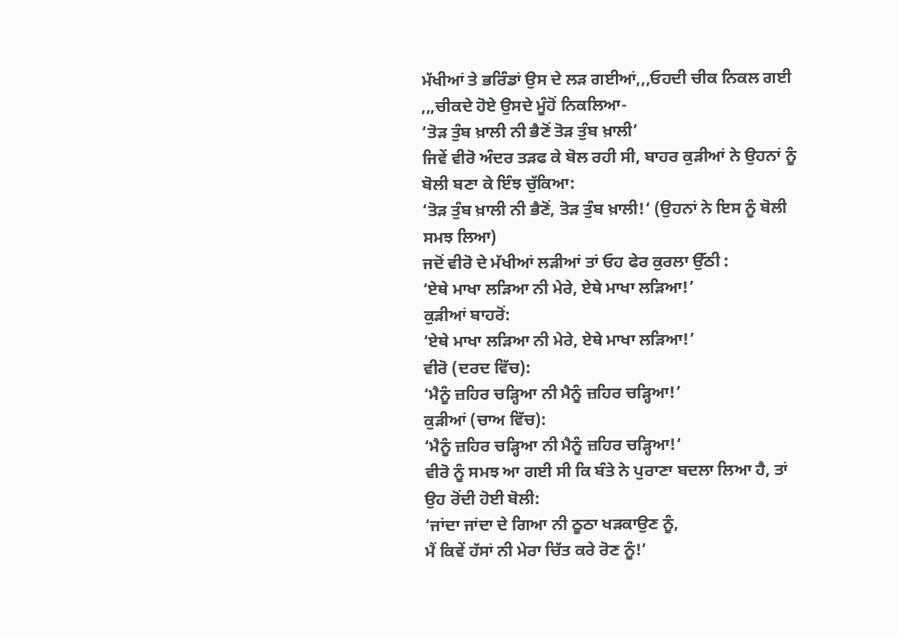ਮੱਖੀਆਂ ਤੇ ਭਰਿੰਡਾਂ ਉਸ ਦੇ ਲੜ ਗਈਆਂ,,,ਓਹਦੀ ਚੀਕ ਨਿਕਲ ਗਈ ,,,ਚੀਕਦੇ ਹੋਏ ਉਸਦੇ ਮੂੰਹੋਂ ਨਿਕਲਿਆ-
‘ਤੋੜ ਤੁੰਬ ਖ਼ਾਲੀ ਨੀ ਭੈਣੋਂ ਤੋੜ ਤੁੰਬ ਖ਼ਾਲੀ’
ਜਿਵੇਂ ਵੀਰੋ ਅੰਦਰ ਤੜਫ ਕੇ ਬੋਲ ਰਹੀ ਸੀ, ਬਾਹਰ ਕੁੜੀਆਂ ਨੇ ਉਹਨਾਂ ਨੂੰ ਬੋਲੀ ਬਣਾ ਕੇ ਇੰਝ ਚੁੱਕਿਆ:
‘ਤੋੜ ਤੁੰਬ ਖ਼ਾਲੀ ਨੀ ਭੈਣੋਂ, ਤੋੜ ਤੁੰਬ ਖ਼ਾਲੀ!‘ (ਉਹਨਾਂ ਨੇ ਇਸ ਨੂੰ ਬੋਲੀ ਸਮਝ ਲਿਆ)
ਜਦੋਂ ਵੀਰੋ ਦੇ ਮੱਖੀਆਂ ਲੜੀਆਂ ਤਾਂ ਓਹ ਫੇਰ ਕੁਰਲਾ ਉੱਠੀ :
‘ਏਥੇ ਮਾਖਾ ਲੜਿਆ ਨੀ ਮੇਰੇ, ਏਥੇ ਮਾਖਾ ਲੜਿਆ!’
ਕੁੜੀਆਂ ਬਾਹਰੋਂ:
‘ਏਥੇ ਮਾਖਾ ਲੜਿਆ ਨੀ ਮੇਰੇ, ਏਥੇ ਮਾਖਾ ਲੜਿਆ!’
ਵੀਰੋ (ਦਰਦ ਵਿੱਚ):
‘ਮੈਨੂੰ ਜ਼ਹਿਰ ਚੜ੍ਹਿਆ ਨੀ ਮੈਨੂੰ ਜ਼ਹਿਰ ਚੜ੍ਹਿਆ!’
ਕੁੜੀਆਂ (ਚਾਅ ਵਿੱਚ):
‘ਮੈਨੂੰ ਜ਼ਹਿਰ ਚੜ੍ਹਿਆ ਨੀ ਮੈਨੂੰ ਜ਼ਹਿਰ ਚੜ੍ਹਿਆ!‘
ਵੀਰੋ ਨੂੰ ਸਮਝ ਆ ਗਈ ਸੀ ਕਿ ਬੰਤੇ ਨੇ ਪੁਰਾਣਾ ਬਦਲਾ ਲਿਆ ਹੈ, ਤਾਂ ਉਹ ਰੋਂਦੀ ਹੋਈ ਬੋਲੀ:
‘ਜਾਂਦਾ ਜਾਂਦਾ ਦੇ ਗਿਆ ਨੀ ਠੂਠਾ ਖੜਕਾਉਣ ਨੂੰ,
ਮੈਂ ਕਿਵੇਂ ਹੱਸਾਂ ਨੀ ਮੇਰਾ ਚਿੱਤ ਕਰੇ ਰੋਣ ਨੂੰ!’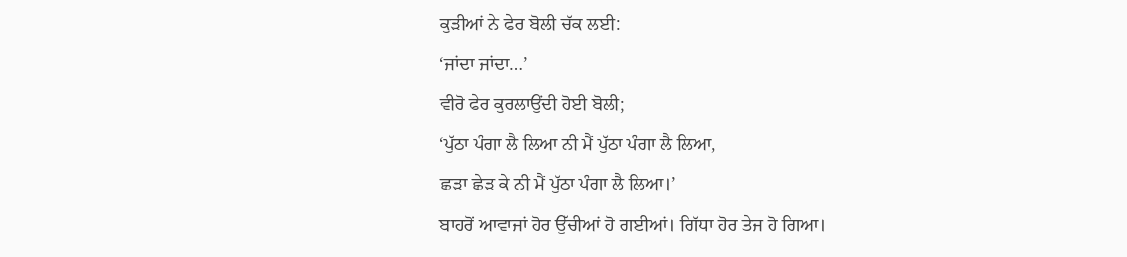ਕੁੜੀਆਂ ਨੇ ਫੇਰ ਬੋਲੀ ਚੱਕ ਲਈ:
‘ਜਾਂਦਾ ਜਾਂਦਾ…’
ਵੀਰੋ ਫੇਰ ਕੁਰਲਾਉਂਦੀ ਹੋਈ ਬੋਲੀ;
‘ਪੁੱਠਾ ਪੰਗਾ ਲੈ ਲਿਆ ਨੀ ਮੈਂ ਪੁੱਠਾ ਪੰਗਾ ਲੈ ਲਿਆ,
ਛੜਾ ਛੇੜ ਕੇ ਨੀ ਮੈਂ ਪੁੱਠਾ ਪੰਗਾ ਲੈ ਲਿਆ।’
ਬਾਹਰੋਂ ਆਵਾਜਾਂ ਹੋਰ ਉੱਚੀਆਂ ਹੋ ਗਈਆਂ। ਗਿੱਧਾ ਹੋਰ ਤੇਜ ਹੋ ਗਿਆ।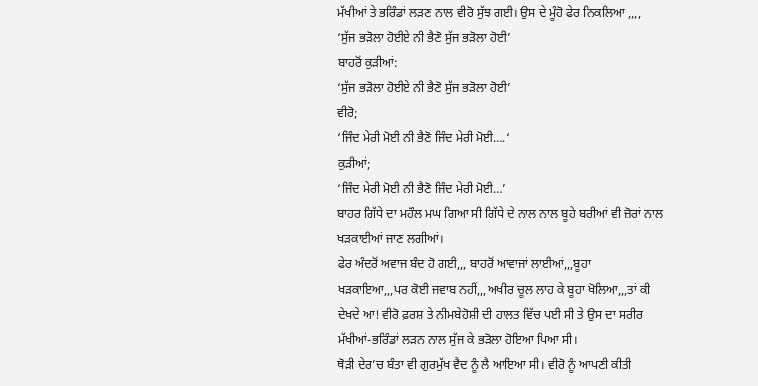ਮੱਖੀਆਂ ਤੇ ਭਰਿੰਡਾਂ ਲੜਣ ਨਾਲ ਵੀਰੋ ਸੁੱਝ ਗਈ। ਉਸ ਦੇ ਮੂੰਹੋ ਫੇਰ ਨਿਕਲਿਆ ,,,,
‘ਸੁੱਜ ਭੜੋਲਾ ਹੋਈਏ ਨੀ ਭੈਣੋ ਸੁੱਜ ਭੜੋਲਾ ਹੋਈ’
ਬਾਹਰੋਂ ਕੁੜੀਆਂ:
‘ਸੁੱਜ ਭੜੋਲਾ ਹੋਈਏ ਨੀ ਭੈਣੋ ਸੁੱਜ ਭੜੋਲਾ ਹੋਈ’
ਵੀਰੋ;
‘ਜਿੰਦ ਮੇਰੀ ਮੋਈ ਨੀ ਭੈਣੋ ਜਿੰਦ ਮੇਰੀ ਮੋਈ….‘
ਕੁੜੀਆਂ;
‘ਜਿੰਦ ਮੇਰੀ ਮੋਈ ਨੀ ਭੈਣੋ ਜਿੰਦ ਮੇਰੀ ਮੋਈ…’
ਬਾਹਰ ਗਿੱਧੇ ਦਾ ਮਹੌਲ ਮਘ ਗਿਆ ਸੀ ਗਿੱਧੇ ਦੇ ਨਾਲ ਨਾਲ ਬੂਹੇ ਬਰੀਆਂ ਵੀ ਜ਼ੋਰਾਂ ਨਾਲ ਖੜਕਾਈਆਂ ਜਾਣ ਲਗੀਆਂ।
ਫੇਰ ਅੰਦਰੋਂ ਅਵਾਜ ਬੰਦ ਹੋ ਗਈ,,, ਬਾਹਰੋਂ ਆਵਾਜਾਂ ਲਾਈਆਂ,,,ਬੂਹਾ ਖੜਕਾਇਆ,,,ਪਰ ਕੋਈ ਜਵਾਬ ਨਹੀਂ,,,ਅਖੀਰ ਚੂਲ ਲਾਹ ਕੇ ਬੂਹਾ ਖੋਲਿਆ,,,ਤਾਂ ਕੀ ਦੇਖਦੇ ਆ! ਵੀਰੋ ਫ਼ਰਸ਼ ਤੇ ਨੀਮਬੇਹੋਸ਼ੀ ਦੀ ਹਾਲਤ ਵਿੱਚ ਪਈ ਸੀ ਤੇ ਉਸ ਦਾ ਸਰੀਰ ਮੱਖੀਆਂ-ਭਰਿੰਡਾਂ ਲੜਨ ਨਾਲ ਸੁੱਜ ਕੇ ਭੜੋਲਾ ਹੋਇਆ ਪਿਆ ਸੀ।
ਥੋੜੀ ਦੇਰ’ਚ ਬੰਤਾ ਵੀ ਗੁਰਮੁੱਖ ਵੈਦ ਨੂੰ ਲੈ ਆਇਆ ਸੀ। ਵੀਰੋ ਨੂੰ ਆਪਣੀ ਕੀਤੀ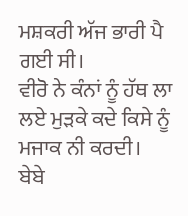ਮਸ਼ਕਰੀ ਅੱਜ ਭਾਰੀ ਪੈ ਗਈ ਸੀ।
ਵੀਰੋ ਨੇ ਕੰਨਾਂ ਨੂੰ ਹੱਥ ਲਾ ਲਏ ਮੁੜਕੇ ਕਦੇ ਕਿਸੇ ਨੂੰ ਮਜਾਕ ਨੀ ਕਰਦੀ।
ਬੇਬੇ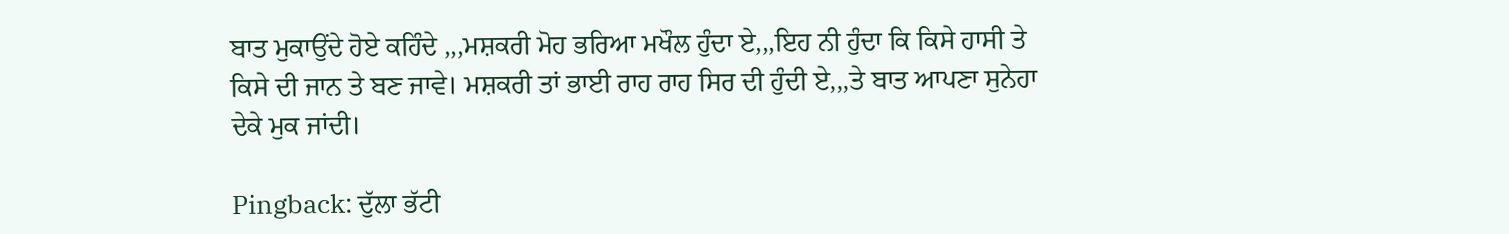ਬਾਤ ਮੁਕਾਉਂਦੇ ਹੋਏ ਕਹਿੰਦੇ ,,,ਮਸ਼ਕਰੀ ਮੋਹ ਭਰਿਆ ਮਖੌਲ ਹੁੰਦਾ ਏ,,,ਇਹ ਨੀ ਹੁੰਦਾ ਕਿ ਕਿਸੇ ਹਾਸੀ ਤੇ ਕਿਸੇ ਦੀ ਜਾਨ ਤੇ ਬਣ ਜਾਵੇ। ਮਸ਼ਕਰੀ ਤਾਂ ਭਾਈ ਰਾਹ ਰਾਹ ਸਿਰ ਦੀ ਹੁੰਦੀ ਏ,,,ਤੇ ਬਾਤ ਆਪਣਾ ਸੁਨੇਹਾ ਦੇਕੇ ਮੁਕ ਜਾਂਦੀ।

Pingback: ਦੁੱਲਾ ਭੱਟੀ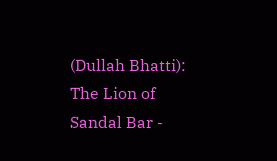(Dullah Bhatti): The Lion of Sandal Bar -